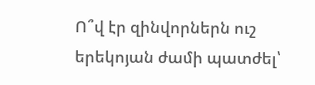Ո՞վ էր զինվորներն ուշ երեկոյան ժամի պատժել՝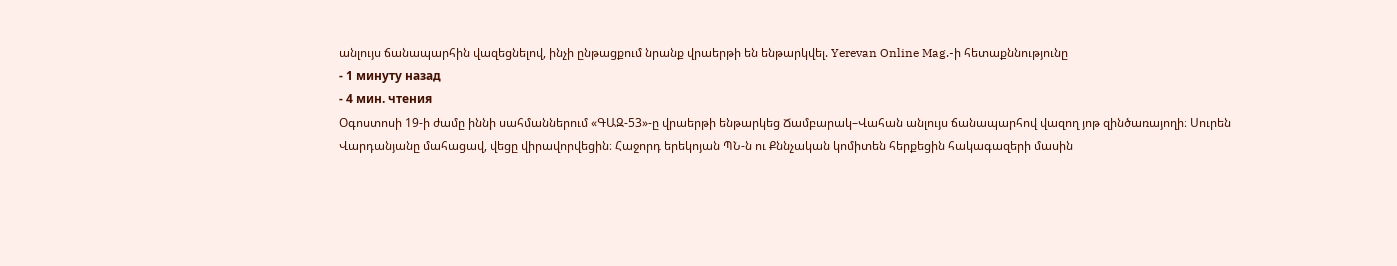անլույս ճանապարհին վազեցնելով, ինչի ընթացքում նրանք վրաերթի են ենթարկվել. Yerevan Online Mag.-ի հետաքննությունը
- 1 минуту назад
- 4 мин. чтения
Օգոստոսի 19-ի ժամը իննի սահմաններում «ԳԱԶ-53»-ը վրաերթի ենթարկեց Ճամբարակ–Վահան անլույս ճանապարհով վազող յոթ զինծառայողի։ Սուրեն Վարդանյանը մահացավ, վեցը վիրավորվեցին։ Հաջորդ երեկոյան ՊՆ-ն ու Քննչական կոմիտեն հերքեցին հակագազերի մասին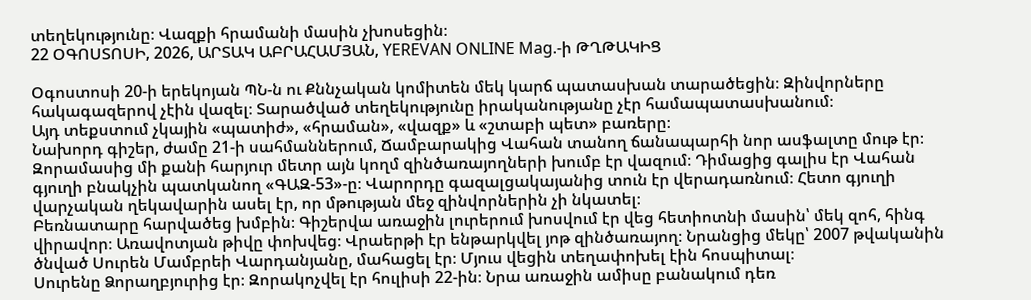տեղեկությունը։ Վազքի հրամանի մասին չխոսեցին։
22 ՕԳՈՍՏՈՍԻ, 2026, ԱՐՏԱԿ ԱԲՐԱՀԱՄՅԱՆ, YEREVAN ONLINE Mag.-ի ԹՂԹԱԿԻՑ

Օգոստոսի 20-ի երեկոյան ՊՆ-ն ու Քննչական կոմիտեն մեկ կարճ պատասխան տարածեցին։ Զինվորները հակագազերով չէին վազել։ Տարածված տեղեկությունը իրականությանը չէր համապատասխանում։
Այդ տեքստում չկային «պատիժ», «հրաման», «վազք» և «շտաբի պետ» բառերը։
Նախորդ գիշեր, ժամը 21-ի սահմաններում, Ճամբարակից Վահան տանող ճանապարհի նոր ասֆալտը մութ էր։ Զորամասից մի քանի հարյուր մետր այն կողմ զինծառայողների խումբ էր վազում։ Դիմացից գալիս էր Վահան գյուղի բնակչին պատկանող «ԳԱԶ-53»-ը։ Վարորդը գազալցակայանից տուն էր վերադառնում։ Հետո գյուղի վարչական ղեկավարին ասել էր, որ մթության մեջ զինվորներին չի նկատել։
Բեռնատարը հարվածեց խմբին։ Գիշերվա առաջին լուրերում խոսվում էր վեց հետիոտնի մասին՝ մեկ զոհ, հինգ վիրավոր։ Առավոտյան թիվը փոխվեց։ Վրաերթի էր ենթարկվել յոթ զինծառայող։ Նրանցից մեկը՝ 2007 թվականին ծնված Սուրեն Մամբրեի Վարդանյանը, մահացել էր։ Մյուս վեցին տեղափոխել էին հոսպիտալ։
Սուրենը Ձորաղբյուրից էր։ Զորակոչվել էր հուլիսի 22-ին։ Նրա առաջին ամիսը բանակում դեռ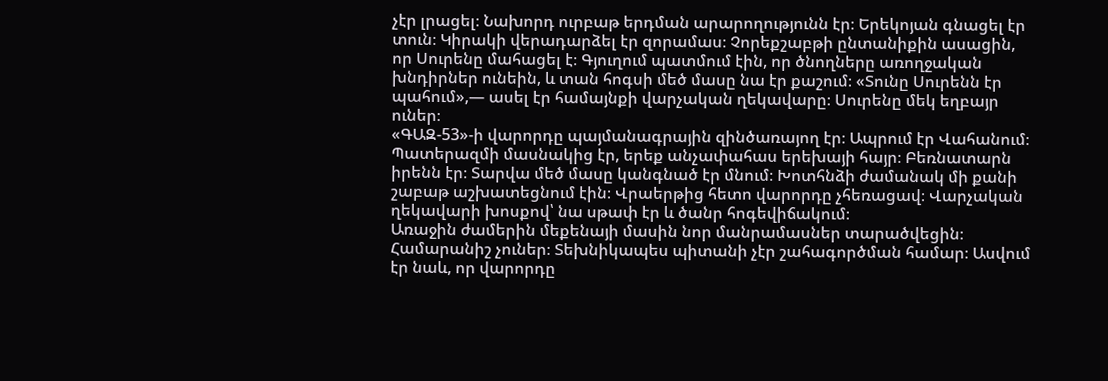չէր լրացել։ Նախորդ ուրբաթ երդման արարողությունն էր։ Երեկոյան գնացել էր տուն։ Կիրակի վերադարձել էր զորամաս։ Չորեքշաբթի ընտանիքին ասացին, որ Սուրենը մահացել է։ Գյուղում պատմում էին, որ ծնողները առողջական խնդիրներ ունեին, և տան հոգսի մեծ մասը նա էր քաշում։ «Տունը Սուրենն էր պահում»,— ասել էր համայնքի վարչական ղեկավարը։ Սուրենը մեկ եղբայր ուներ։
«ԳԱԶ-53»-ի վարորդը պայմանագրային զինծառայող էր։ Ապրում էր Վահանում։ Պատերազմի մասնակից էր, երեք անչափահաս երեխայի հայր։ Բեռնատարն իրենն էր։ Տարվա մեծ մասը կանգնած էր մնում։ Խոտհնձի ժամանակ մի քանի շաբաթ աշխատեցնում էին։ Վրաերթից հետո վարորդը չհեռացավ։ Վարչական ղեկավարի խոսքով՝ նա սթափ էր և ծանր հոգեվիճակում։
Առաջին ժամերին մեքենայի մասին նոր մանրամասներ տարածվեցին։ Համարանիշ չուներ։ Տեխնիկապես պիտանի չէր շահագործման համար։ Ասվում էր նաև, որ վարորդը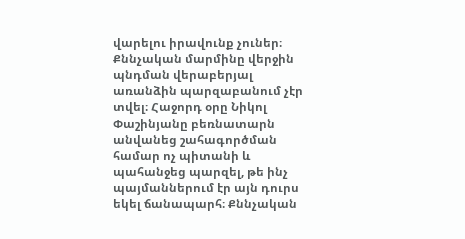վարելու իրավունք չուներ։ Քննչական մարմինը վերջին պնդման վերաբերյալ առանձին պարզաբանում չէր տվել։ Հաջորդ օրը Նիկոլ Փաշինյանը բեռնատարն անվանեց շահագործման համար ոչ պիտանի և պահանջեց պարզել, թե ինչ պայմաններում էր այն դուրս եկել ճանապարհ։ Քննչական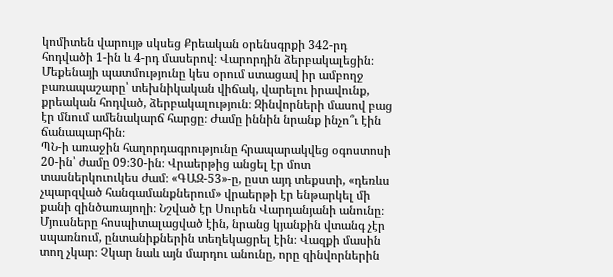կոմիտեն վարույթ սկսեց Քրեական օրենսգրքի 342-րդ հոդվածի 1-ին և 4-րդ մասերով։ Վարորդին ձերբակալեցին։
Մեքենայի պատմությունը կես օրում ստացավ իր ամբողջ բառապաշարը՝ տեխնիկական վիճակ, վարելու իրավունք, քրեական հոդված, ձերբակալություն։ Զինվորների մասով բաց էր մնում ամենակարճ հարցը։ Ժամը իննին նրանք ինչո՞ւ էին ճանապարհին։
ՊՆ-ի առաջին հաղորդագրությունը հրապարակվեց օգոստոսի 20-ին՝ ժամը 09։30-ին։ Վրաերթից անցել էր մոտ տասներկուուկես ժամ։ «ԳԱԶ-53»-ը, ըստ այդ տեքստի, «դեռևս չպարզված հանգամանքներում» վրաերթի էր ենթարկել մի քանի զինծառայողի։ Նշված էր Սուրեն Վարդանյանի անունը։ Մյուսները հոսպիտալացված էին, նրանց կյանքին վտանգ չէր սպառնում, ընտանիքներին տեղեկացրել էին։ Վազքի մասին տող չկար։ Չկար նաև այն մարդու անունը, որը զինվորներին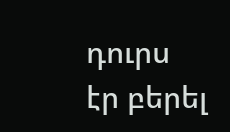դուրս էր բերել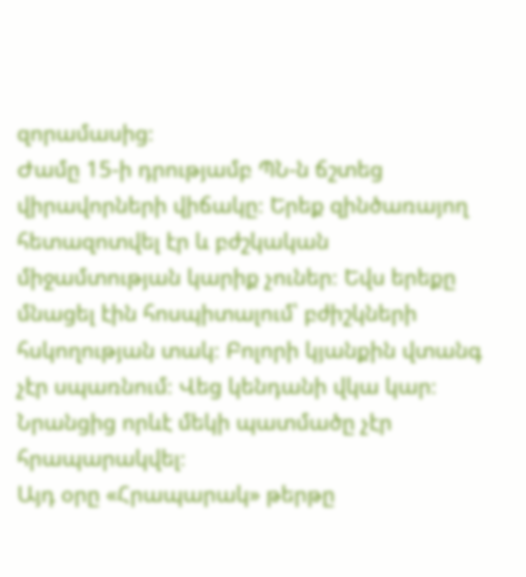զորամասից։
Ժամը 15-ի դրությամբ ՊՆ-ն ճշտեց վիրավորների վիճակը։ Երեք զինծառայող հետազոտվել էր և բժշկական միջամտության կարիք չուներ։ Եվս երեքը մնացել էին հոսպիտալում՝ բժիշկների հսկողության տակ։ Բոլորի կյանքին վտանգ չէր սպառնում։ Վեց կենդանի վկա կար։ Նրանցից որևէ մեկի պատմածը չէր հրապարակվել։
Այդ օրը «Հրապարակ» թերթը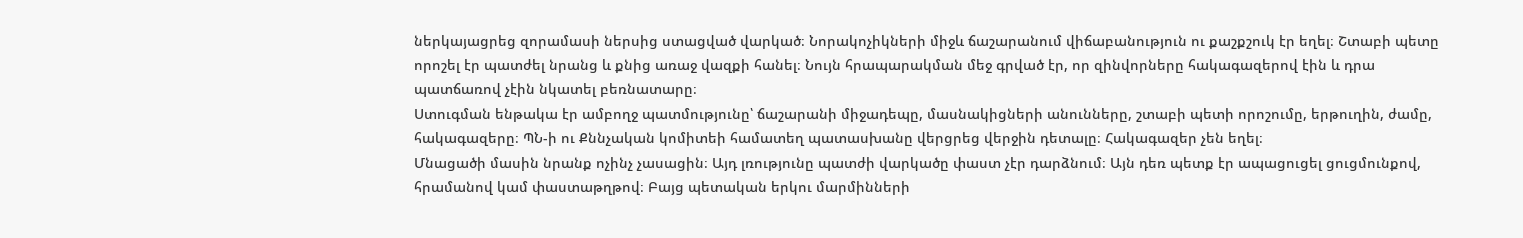ներկայացրեց զորամասի ներսից ստացված վարկած։ Նորակոչիկների միջև ճաշարանում վիճաբանություն ու քաշքշուկ էր եղել։ Շտաբի պետը որոշել էր պատժել նրանց և քնից առաջ վազքի հանել։ Նույն հրապարակման մեջ գրված էր, որ զինվորները հակագազերով էին և դրա պատճառով չէին նկատել բեռնատարը։
Ստուգման ենթակա էր ամբողջ պատմությունը՝ ճաշարանի միջադեպը, մասնակիցների անունները, շտաբի պետի որոշումը, երթուղին, ժամը, հակագազերը։ ՊՆ-ի ու Քննչական կոմիտեի համատեղ պատասխանը վերցրեց վերջին դետալը։ Հակագազեր չեն եղել։
Մնացածի մասին նրանք ոչինչ չասացին։ Այդ լռությունը պատժի վարկածը փաստ չէր դարձնում։ Այն դեռ պետք էր ապացուցել ցուցմունքով, հրամանով կամ փաստաթղթով։ Բայց պետական երկու մարմինների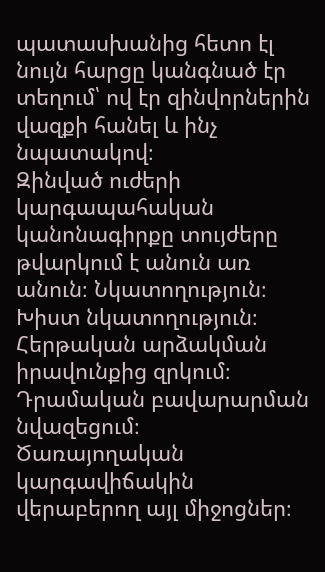պատասխանից հետո էլ նույն հարցը կանգնած էր տեղում՝ ով էր զինվորներին վազքի հանել և ինչ նպատակով։
Զինված ուժերի կարգապահական կանոնագիրքը տույժերը թվարկում է անուն առ անուն։ Նկատողություն։ Խիստ նկատողություն։ Հերթական արձակման իրավունքից զրկում։ Դրամական բավարարման նվազեցում։ Ծառայողական կարգավիճակին վերաբերող այլ միջոցներ։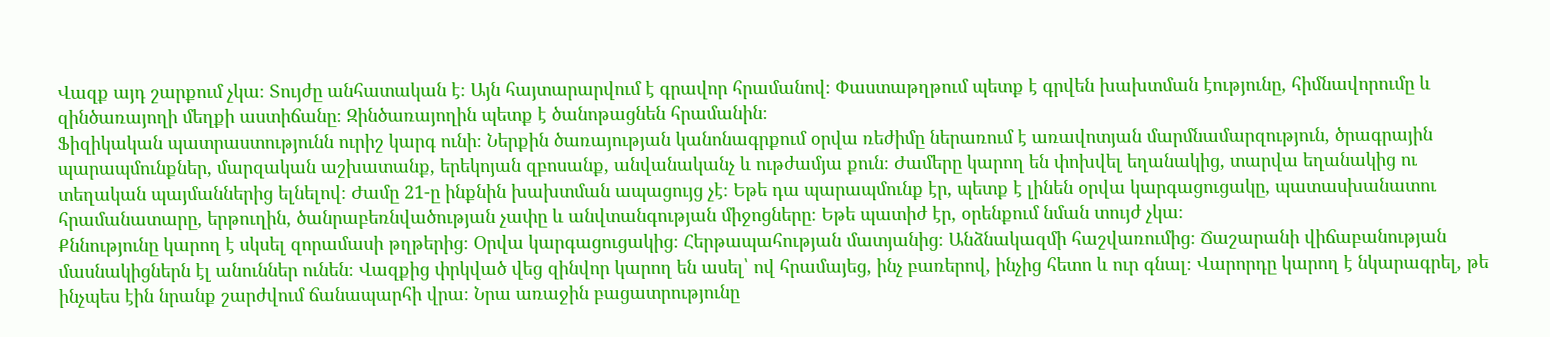Վազք այդ շարքում չկա։ Տույժը անհատական է։ Այն հայտարարվում է գրավոր հրամանով։ Փաստաթղթում պետք է գրվեն խախտման էությունը, հիմնավորումը և զինծառայողի մեղքի աստիճանը։ Զինծառայողին պետք է ծանոթացնեն հրամանին։
Ֆիզիկական պատրաստությունն ուրիշ կարգ ունի։ Ներքին ծառայության կանոնագրքում օրվա ռեժիմը ներառում է առավոտյան մարմնամարզություն, ծրագրային պարապմունքներ, մարզական աշխատանք, երեկոյան զբոսանք, անվանականչ և ութժամյա քուն։ Ժամերը կարող են փոխվել եղանակից, տարվա եղանակից ու տեղական պայմաններից ելնելով։ Ժամը 21-ը ինքնին խախտման ապացույց չէ։ Եթե դա պարապմունք էր, պետք է լինեն օրվա կարգացուցակը, պատասխանատու հրամանատարը, երթուղին, ծանրաբեռնվածության չափը և անվտանգության միջոցները։ Եթե պատիժ էր, օրենքում նման տույժ չկա։
Քննությունը կարող է սկսել զորամասի թղթերից։ Օրվա կարգացուցակից։ Հերթապահության մատյանից։ Անձնակազմի հաշվառումից։ Ճաշարանի վիճաբանության մասնակիցներն էլ անուններ ունեն։ Վազքից փրկված վեց զինվոր կարող են ասել՝ ով հրամայեց, ինչ բառերով, ինչից հետո և ուր գնալ։ Վարորդը կարող է նկարագրել, թե ինչպես էին նրանք շարժվում ճանապարհի վրա։ Նրա առաջին բացատրությունը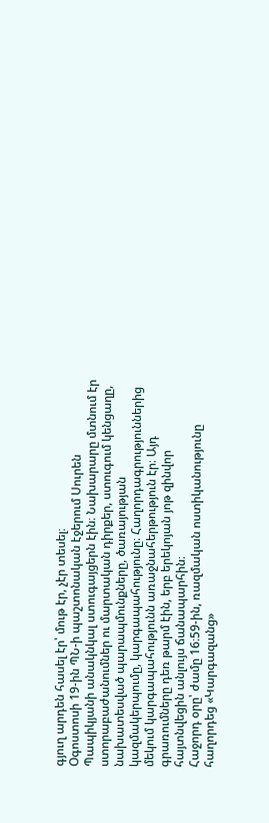գյուղ արդեն հասել էր՝ մութ էր, չէր տեսել։
Օգոստոսի 19-ին ՊՆ-ի պաշտոնական էջերում Սուրեն Պապիկյանի անակնկալ ստուգայցերն էին։ Նախարարը մտնում էր ստորաբաժանումներ ու մարտական դիրքեր, ստուգում կենցաղը, նախատեսված պարապմունքները, ծառայության կազմակերպումը, կարգապահությունը։ Հաղորդագրություններից մեկում կարգապահությունն առաջնահերթություն էր։ Այդ գրառումները դեռ թարմ էին, երբ երեկոյան յոթ զինվոր հայտնվեցին անլույս ճանապարհին։
Հաջորդ օրը՝ ժամը 16։59-ին, ռազմական ոստիկանությունը հաղորդեց «Կարգազանց»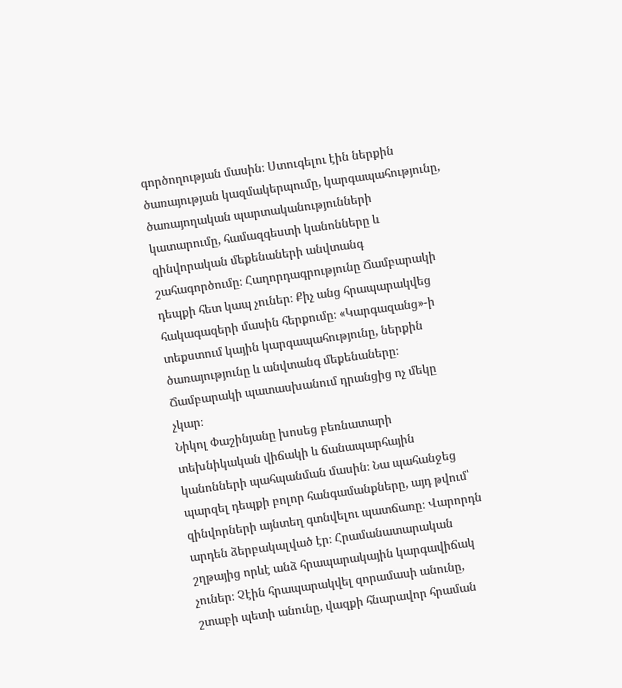գործողության մասին։ Ստուգելու էին ներքին ծառայության կազմակերպումը, կարգապահությունը, ծառայողական պարտականությունների կատարումը, համազգեստի կանոնները և զինվորական մեքենաների անվտանգ շահագործումը։ Հաղորդագրությունը Ճամբարակի դեպքի հետ կապ չուներ։ Քիչ անց հրապարակվեց հակագազերի մասին հերքումը։ «Կարգազանց»-ի տեքստում կային կարգապահությունը, ներքին ծառայությունը և անվտանգ մեքենաները։ Ճամբարակի պատասխանում դրանցից ոչ մեկը չկար։
Նիկոլ Փաշինյանը խոսեց բեռնատարի տեխնիկական վիճակի և ճանապարհային կանոնների պահպանման մասին։ Նա պահանջեց պարզել դեպքի բոլոր հանգամանքները, այդ թվում՝ զինվորների այնտեղ գտնվելու պատճառը։ Վարորդն արդեն ձերբակալված էր։ Հրամանատարական շղթայից որևէ անձ հրապարակային կարգավիճակ չուներ։ Չէին հրապարակվել զորամասի անունը, շտաբի պետի անունը, վազքի հնարավոր հրաման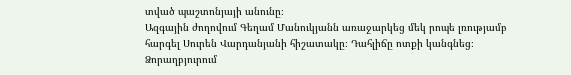տված պաշտոնյայի անունը։
Ազգային ժողովում Գեղամ Մանուկյանն առաջարկեց մեկ րոպե լռությամբ հարգել Սուրեն Վարդանյանի հիշատակը։ Դահլիճը ոտքի կանգնեց։ Ձորաղբյուրում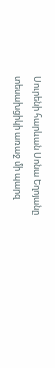Սուրենի հարևան Սոնա Եղոյանը տեսախցիկի առաջ մի պարզ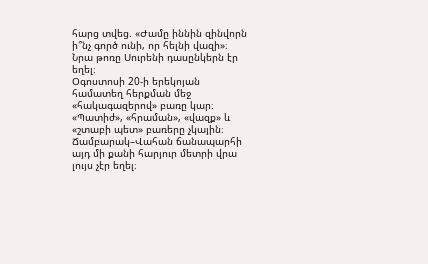հարց տվեց. «Ժամը իննին զինվորն ի՞նչ գործ ունի, որ հելնի վազի»։ Նրա թոռը Սուրենի դասընկերն էր եղել։
Օգոստոսի 20-ի երեկոյան համատեղ հերքման մեջ «հակագազերով» բառը կար։ «Պատիժ», «հրաման», «վազք» և «շտաբի պետ» բառերը չկային։ Ճամբարակ–Վահան ճանապարհի այդ մի քանի հարյուր մետրի վրա լույս չէր եղել։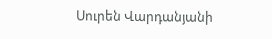Սուրեն Վարդանյանի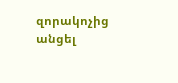զորակոչից անցել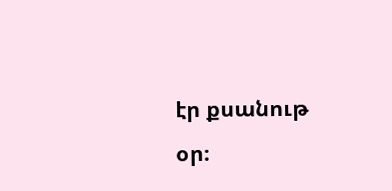էր քսանութ օր։